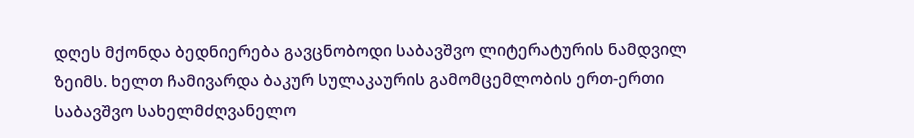დღეს მქონდა ბედნიერება გავცნობოდი საბავშვო ლიტერატურის ნამდვილ ზეიმს. ხელთ ჩამივარდა ბაკურ სულაკაურის გამომცემლობის ერთ-ერთი საბავშვო სახელმძღვანელო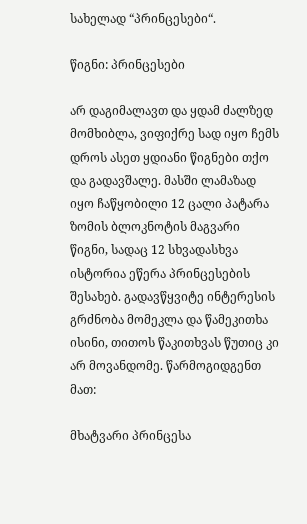სახელად “პრინცესები“.

წიგნი: პრინცესები

არ დაგიმალავთ და ყდამ ძალზედ მომხიბლა, ვიფიქრე სად იყო ჩემს დროს ასეთ ყდიანი წიგნები თქო და გადავშალე. მასში ლამაზად იყო ჩაწყობილი 12 ცალი პატარა ზომის ბლოკნოტის მაგვარი წიგნი, სადაც 12 სხვადასხვა ისტორია ეწერა პრინცესების შესახებ. გადავწყვიტე ინტერესის გრძნობა მომეკლა და წამეკითხა ისინი, თითოს წაკითხვას წუთიც კი არ მოვანდომე. წარმოგიდგენთ მათ:

მხატვარი პრინცესა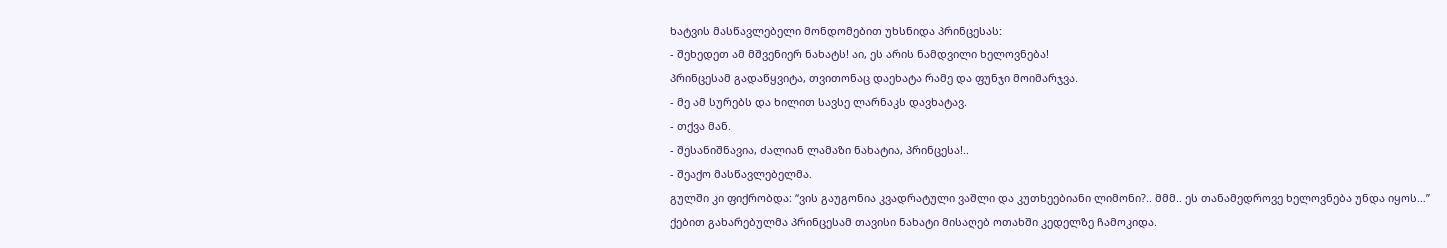ხატვის მასწავლებელი მონდომებით უხსნიდა პრინცესას:
- შეხედეთ ამ მშვენიერ ნახატს! აი, ეს არის ნამდვილი ხელოვნება!
პრინცესამ გადაწყვიტა, თვითონაც დაეხატა რამე და ფუნჯი მოიმარჯვა.
- მე ამ სურებს და ხილით სავსე ლარნაკს დავხატავ.
- თქვა მან.
- შესანიშნავია, ძალიან ლამაზი ნახატია, პრინცესა!..
- შეაქო მასწავლებელმა.
გულში კი ფიქრობდა: “ვის გაუგონია კვადრატული ვაშლი და კუთხეებიანი ლიმონი?.. მმმ.. ეს თანამედროვე ხელოვნება უნდა იყოს…”
ქებით გახარებულმა პრინცესამ თავისი ნახატი მისაღებ ოთახში კედელზე ჩამოკიდა.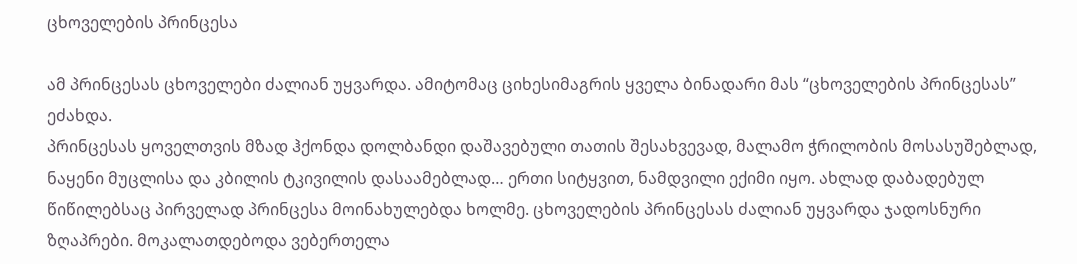ცხოველების პრინცესა

ამ პრინცესას ცხოველები ძალიან უყვარდა. ამიტომაც ციხესიმაგრის ყველა ბინადარი მას “ცხოველების პრინცესას” ეძახდა.
პრინცესას ყოველთვის მზად ჰქონდა დოლბანდი დაშავებული თათის შესახვევად, მალამო ჭრილობის მოსასუშებლად, ნაყენი მუცლისა და კბილის ტკივილის დასაამებლად… ერთი სიტყვით, ნამდვილი ექიმი იყო. ახლად დაბადებულ წიწილებსაც პირველად პრინცესა მოინახულებდა ხოლმე. ცხოველების პრინცესას ძალიან უყვარდა ჯადოსნური ზღაპრები. მოკალათდებოდა ვებერთელა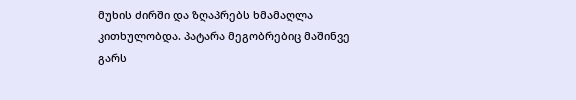მუხის ძირში და ზღაპრებს ხმამაღლა კითხულობდა. პატარა მეგობრებიც მაშინვე გარს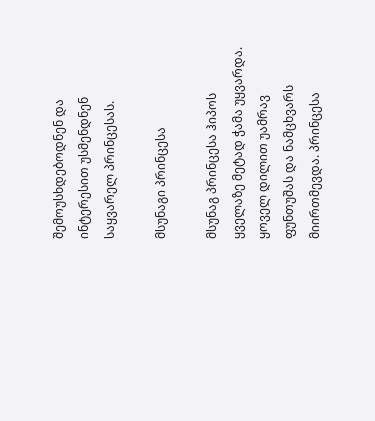შემოუსხდებოდნენ და ინტერესით უსმენდნენ საყვარელ პრინცესას.

მსუნაგი პრინცესა

მსუნაგ პრინცესა ჰიპოს ყველაზე მეტად ჭამა უყვარდა. ყოველ დილით უამრავ ფუნთუშას და ნამცხვარს მიირთმევდა. პრინცესა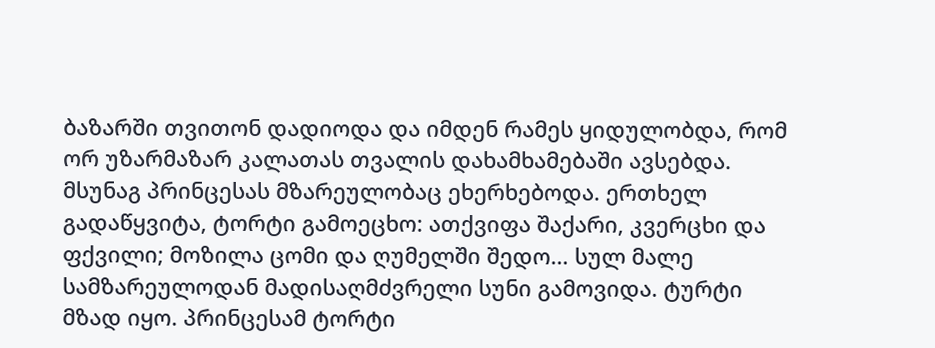ბაზარში თვითონ დადიოდა და იმდენ რამეს ყიდულობდა, რომ ორ უზარმაზარ კალათას თვალის დახამხამებაში ავსებდა. მსუნაგ პრინცესას მზარეულობაც ეხერხებოდა. ერთხელ გადაწყვიტა, ტორტი გამოეცხო: ათქვიფა შაქარი, კვერცხი და ფქვილი; მოზილა ცომი და ღუმელში შედო… სულ მალე სამზარეულოდან მადისაღმძვრელი სუნი გამოვიდა. ტურტი მზად იყო. პრინცესამ ტორტი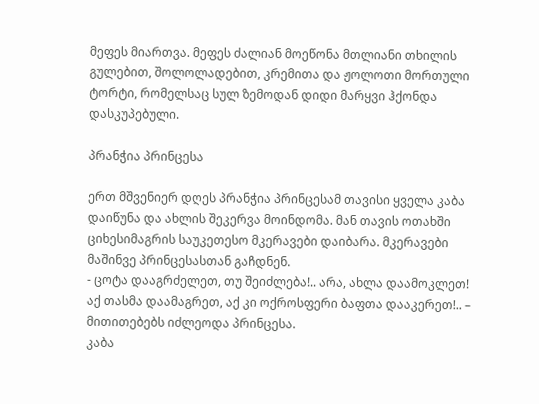მეფეს მიართვა. მეფეს ძალიან მოეწონა მთლიანი თხილის გულებით, შოლოლადებით, კრემითა და ჟოლოთი მორთული ტორტი, რომელსაც სულ ზემოდან დიდი მარყვი ჰქონდა დასკუპებული.

პრანჭია პრინცესა

ერთ მშვენიერ დღეს პრანჭია პრინცესამ თავისი ყველა კაბა დაიწუნა და ახლის შეკერვა მოინდომა. მან თავის ოთახში ციხესიმაგრის საუკეთესო მკერავები დაიბარა. მკერავები მაშინვე პრინცესასთან გაჩდნენ.
- ცოტა დააგრძელეთ, თუ შეიძლება!.. არა, ახლა დაამოკლეთ! აქ თასმა დაამაგრეთ, აქ კი ოქროსფერი ბაფთა დააკერეთ!.. – მითითებებს იძლეოდა პრინცესა.
კაბა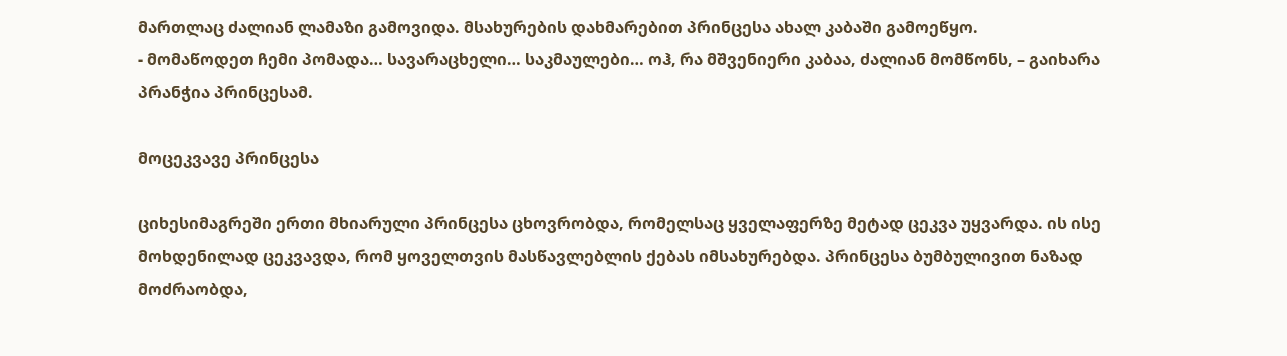მართლაც ძალიან ლამაზი გამოვიდა. მსახურების დახმარებით პრინცესა ახალ კაბაში გამოეწყო.
- მომაწოდეთ ჩემი პომადა… სავარაცხელი… საკმაულები… ოჰ, რა მშვენიერი კაბაა, ძალიან მომწონს, – გაიხარა პრანჭია პრინცესამ.

მოცეკვავე პრინცესა

ციხესიმაგრეში ერთი მხიარული პრინცესა ცხოვრობდა, რომელსაც ყველაფერზე მეტად ცეკვა უყვარდა. ის ისე მოხდენილად ცეკვავდა, რომ ყოველთვის მასწავლებლის ქებას იმსახურებდა. პრინცესა ბუმბულივით ნაზად მოძრაობდა,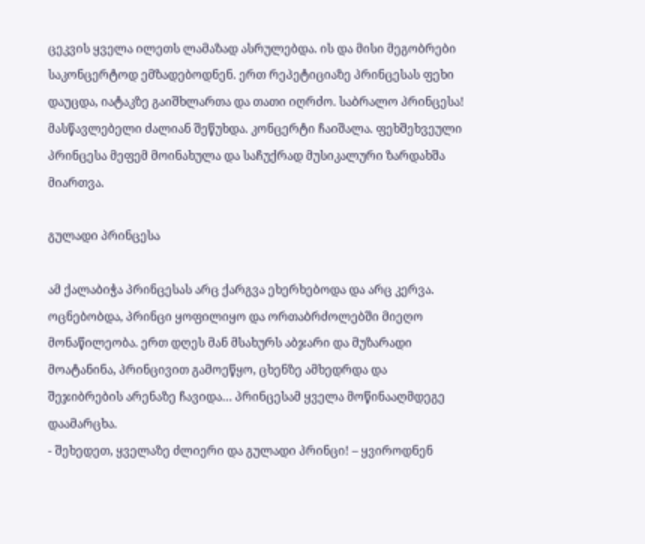ცეკვის ყველა ილეთს ლამაზად ასრულებდა. ის და მისი მეგობრები საკონცერტოდ ემზადებოდნენ. ერთ რეპეტიციაზე პრინცესას ფეხი დაუცდა, იატაკზე გაიშხლართა და თათი იღრძო. საბრალო პრინცესა! მასწავლებელი ძალიან შეწუხდა. კონცერტი ჩაიშალა. ფეხშეხვეული პრინცესა მეფემ მოინახულა და საჩუქრად მუსიკალური ზარდახშა მიართვა.

გულადი პრინცესა

ამ ქალაბიჭა პრინცესას არც ქარგვა ეხერხებოდა და არც კერვა. ოცნებობდა, პრინცი ყოფილიყო და ორთაბრძოლებში მიეღო მონაწილეობა. ერთ დღეს მან მსახურს აბჯარი და მუზარადი მოატანინა, პრინცივით გამოეწყო, ცხენზე ამხედრდა და შეჯიბრების არენაზე ჩავიდა… პრინცესამ ყველა მოწინააღმდეგე დაამარცხა.
- შეხედეთ, ყველაზე ძლიერი და გულადი პრინცი! – ყვიროდნენ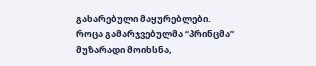გახარებული მაყურებლები.
როცა გამარჯვებულმა “პრინცმა” მუზარადი მოიხსნა,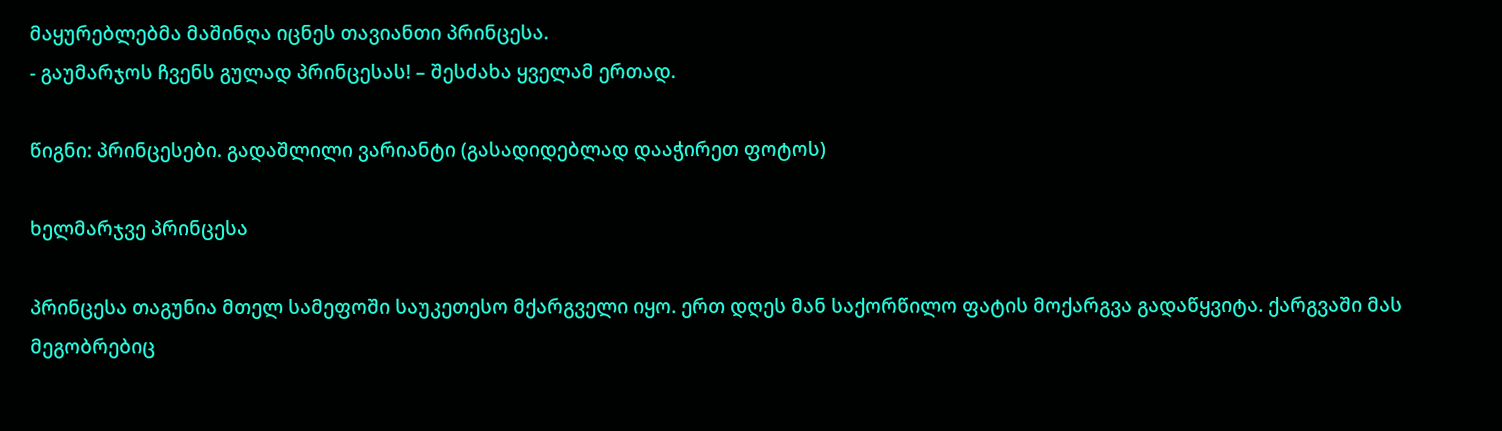მაყურებლებმა მაშინღა იცნეს თავიანთი პრინცესა.
- გაუმარჯოს ჩვენს გულად პრინცესას! – შესძახა ყველამ ერთად.

წიგნი: პრინცესები. გადაშლილი ვარიანტი (გასადიდებლად დააჭირეთ ფოტოს)

ხელმარჯვე პრინცესა

პრინცესა თაგუნია მთელ სამეფოში საუკეთესო მქარგველი იყო. ერთ დღეს მან საქორწილო ფატის მოქარგვა გადაწყვიტა. ქარგვაში მას მეგობრებიც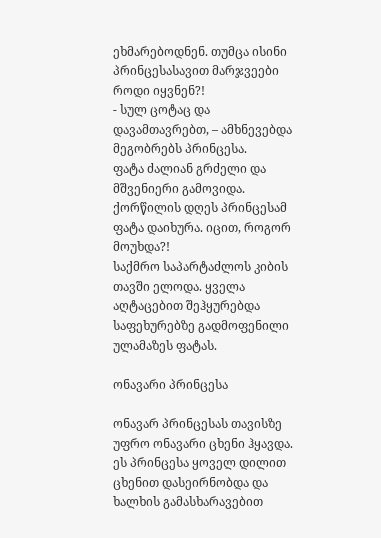ეხმარებოდნენ. თუმცა ისინი პრინცესასავით მარჯვეები როდი იყვნენ?!
- სულ ცოტაც და დავამთავრებთ, – ამხნევებდა მეგობრებს პრინცესა.
ფატა ძალიან გრძელი და მშვენიერი გამოვიდა. ქორწილის დღეს პრინცესამ ფატა დაიხურა. იცით, როგორ მოუხდა?!
საქმრო საპარტაძლოს კიბის თავში ელოდა. ყველა აღტაცებით შეჰყურებდა საფეხურებზე გადმოფენილი ულამაზეს ფატას.

ონავარი პრინცესა

ონავარ პრინცესას თავისზე უფრო ონავარი ცხენი ჰყავდა. ეს პრინცესა ყოველ დილით ცხენით დასეირნობდა და ხალხის გამასხარავებით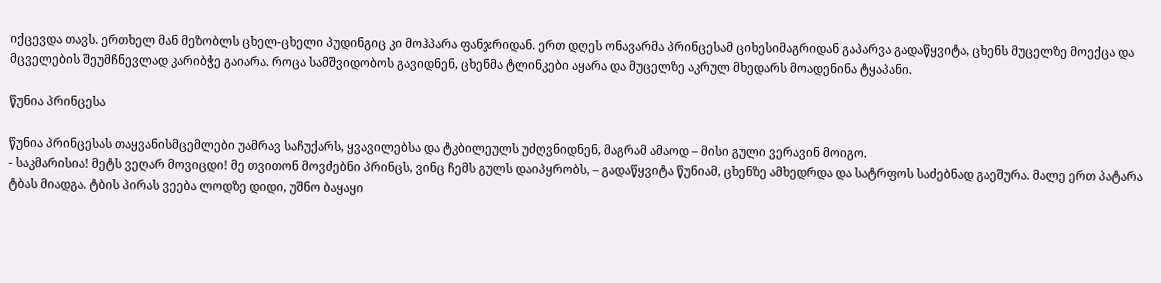იქცევდა თავს. ერთხელ მან მეზობლს ცხელ-ცხელი პუდინგიც კი მოჰპარა ფანჯრიდან. ერთ დღეს ონავარმა პრინცესამ ციხესიმაგრიდან გაპარვა გადაწყვიტა, ცხენს მუცელზე მოექცა და მცველების შეუმჩნევლად კარიბჭე გაიარა. როცა სამშვიდობოს გავიდნენ, ცხენმა ტლინკები აყარა და მუცელზე აკრულ მხედარს მოადენინა ტყაპანი.

წუნია პრინცესა

წუნია პრინცესას თაყვანისმცემლები უამრავ საჩუქარს, ყვავილებსა და ტკბილეულს უძღვნიდნენ, მაგრამ ამაოდ – მისი გული ვერავინ მოიგო.
- საკმარისია! მეტს ვეღარ მოვიცდი! მე თვითონ მოვძებნი პრინცს, ვინც ჩემს გულს დაიპყრობს, – გადაწყვიტა წუნიამ, ცხენზე ამხედრდა და სატრფოს საძებნად გაეშურა. მალე ერთ პატარა ტბას მიადგა. ტბის პირას ვეება ლოდზე დიდი, უშნო ბაყაყი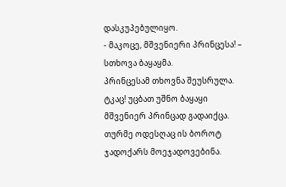დასკუპებულიყო.
- მაკოცე, მშვენიერი პრინცესა! – სთხოვა ბაყაყმა.
პრინცესამ თხოვნა შეუსრულა. ტკაც! უცბათ უშნო ბაყაყი მშვენიერ პრინცად გადაიქცა. თურმე ოდესღაც ის ბოროტ ჯადოქარს მოეჯადოვებინა.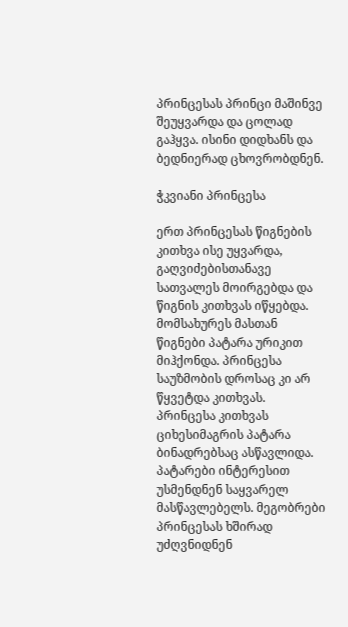პრინცესას პრინცი მაშინვე შეუყვარდა და ცოლად გაჰყვა. ისინი დიდხანს და ბედნიერად ცხოვრობდნენ.

ჭკვიანი პრინცესა

ერთ პრინცესას წიგნების კითხვა ისე უყვარდა, გაღვიძებისთანავე სათვალეს მოირგებდა და წიგნის კითხვას იწყებდა. მომსახურეს მასთან წიგნები პატარა ურიკით მიჰქონდა. პრინცესა საუზმობის დროსაც კი არ წყვეტდა კითხვას. პრინცესა კითხვას ციხესიმაგრის პატარა ბინადრებსაც ასწავლიდა. პატარები ინტერესით უსმენდნენ საყვარელ მასწავლებელს. მეგობრები პრინცესას ხშირად უძღვნიდნენ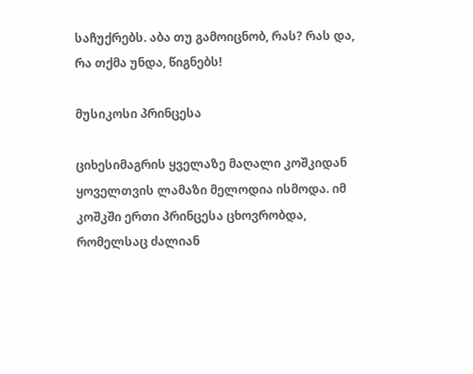საჩუქრებს. აბა თუ გამოიცნობ, რას? რას და, რა თქმა უნდა, წიგნებს!

მუსიკოსი პრინცესა

ციხესიმაგრის ყველაზე მაღალი კოშკიდან ყოველთვის ლამაზი მელოდია ისმოდა. იმ კოშკში ერთი პრინცესა ცხოვრობდა, რომელსაც ძალიან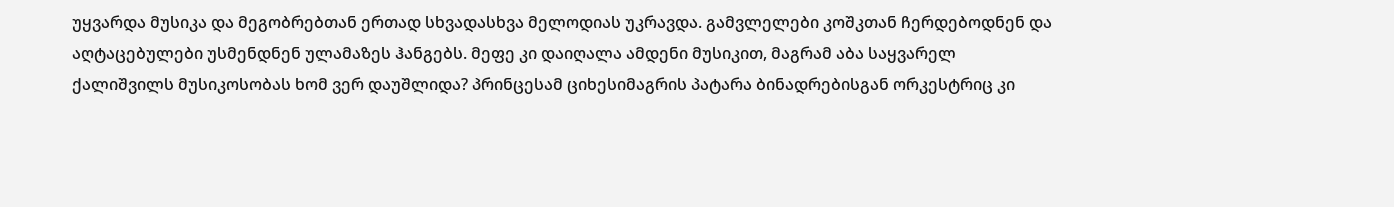უყვარდა მუსიკა და მეგობრებთან ერთად სხვადასხვა მელოდიას უკრავდა. გამვლელები კოშკთან ჩერდებოდნენ და აღტაცებულები უსმენდნენ ულამაზეს ჰანგებს. მეფე კი დაიღალა ამდენი მუსიკით, მაგრამ აბა საყვარელ ქალიშვილს მუსიკოსობას ხომ ვერ დაუშლიდა? პრინცესამ ციხესიმაგრის პატარა ბინადრებისგან ორკესტრიც კი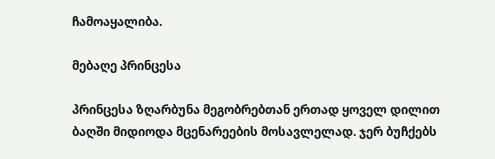ჩამოაყალიბა.

მებაღე პრინცესა

პრინცესა ზღარბუნა მეგობრებთან ერთად ყოველ დილით ბაღში მიდიოდა მცენარეების მოსავლელად. ჯერ ბუჩქებს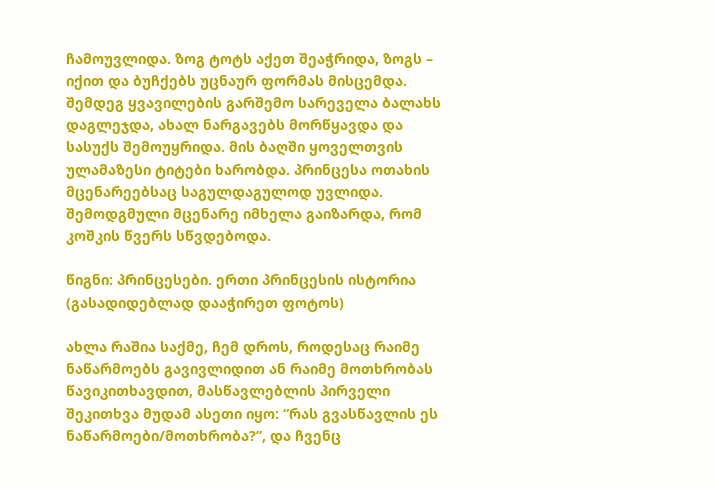ჩამოუვლიდა. ზოგ ტოტს აქეთ შეაჭრიდა, ზოგს – იქით და ბუჩქებს უცნაურ ფორმას მისცემდა. შემდეგ ყვავილების გარშემო სარეველა ბალახს დაგლეჯდა, ახალ ნარგავებს მორწყავდა და სასუქს შემოუყრიდა. მის ბაღში ყოველთვის ულამაზესი ტიტები ხარობდა. პრინცესა ოთახის მცენარეებსაც საგულდაგულოდ უვლიდა. შემოდგმული მცენარე იმხელა გაიზარდა, რომ კოშკის წვერს სწვდებოდა.

წიგნი: პრინცესები. ერთი პრინცესის ისტორია (გასადიდებლად დააჭირეთ ფოტოს)

ახლა რაშია საქმე, ჩემ დროს, როდესაც რაიმე ნაწარმოებს გავივლიდით ან რაიმე მოთხრობას წავიკითხავდით, მასწავლებლის პირველი შეკითხვა მუდამ ასეთი იყო: “რას გვასწავლის ეს ნაწარმოები/მოთხრობა?”, და ჩვენც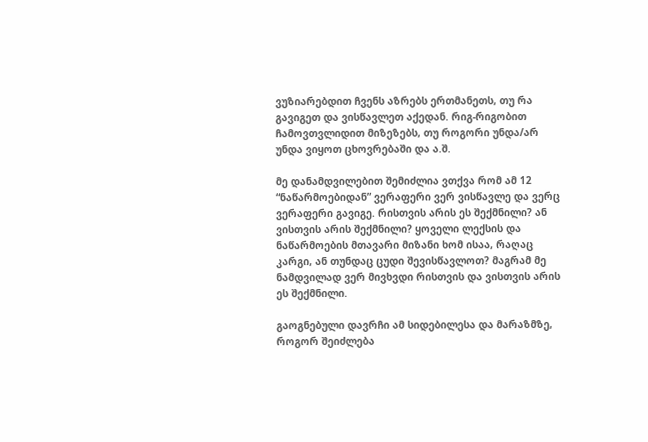ვუზიარებდით ჩვენს აზრებს ერთმანეთს, თუ რა გავიგეთ და ვისწავლეთ აქედან. რიგ-რიგობით ჩამოვთვლიდით მიზეზებს, თუ როგორი უნდა/არ უნდა ვიყოთ ცხოვრებაში და ა.შ.

მე დანამდვილებით შემიძლია ვთქვა რომ ამ 12 “ნაწარმოებიდან” ვერაფერი ვერ ვისწავლე და ვერც ვერაფერი გავიგე. რისთვის არის ეს შექმნილი? ან ვისთვის არის შექმნილი? ყოველი ლექსის და ნაწარმოების მთავარი მიზანი ხომ ისაა, რაღაც კარგი, ან თუნდაც ცუდი შევისწავლოთ? მაგრამ მე ნამდვილად ვერ მივხვდი რისთვის და ვისთვის არის ეს შექმნილი.

გაოგნებული დავრჩი ამ სიდებილესა და მარაზმზე, როგორ შეიძლება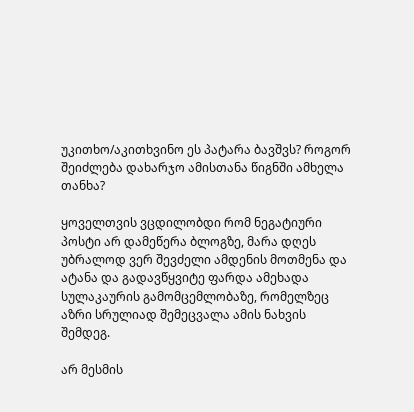უკითხო/აკითხვინო ეს პატარა ბავშვს? როგორ შეიძლება დახარჯო ამისთანა წიგნში ამხელა თანხა?

ყოველთვის ვცდილობდი რომ ნეგატიური პოსტი არ დამეწერა ბლოგზე, მარა დღეს უბრალოდ ვერ შევძელი ამდენის მოთმენა და ატანა და გადავწყვიტე ფარდა ამეხადა სულაკაურის გამომცემლობაზე, რომელზეც აზრი სრულიად შემეცვალა ამის ნახვის შემდეგ.

არ მესმის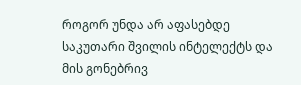როგორ უნდა არ აფასებდე საკუთარი შვილის ინტელექტს და მის გონებრივ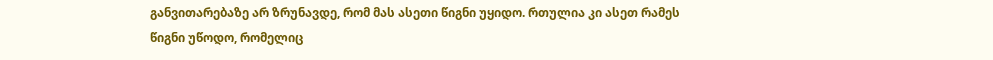განვითარებაზე არ ზრუნავდე, რომ მას ასეთი წიგნი უყიდო. რთულია კი ასეთ რამეს წიგნი უწოდო, რომელიც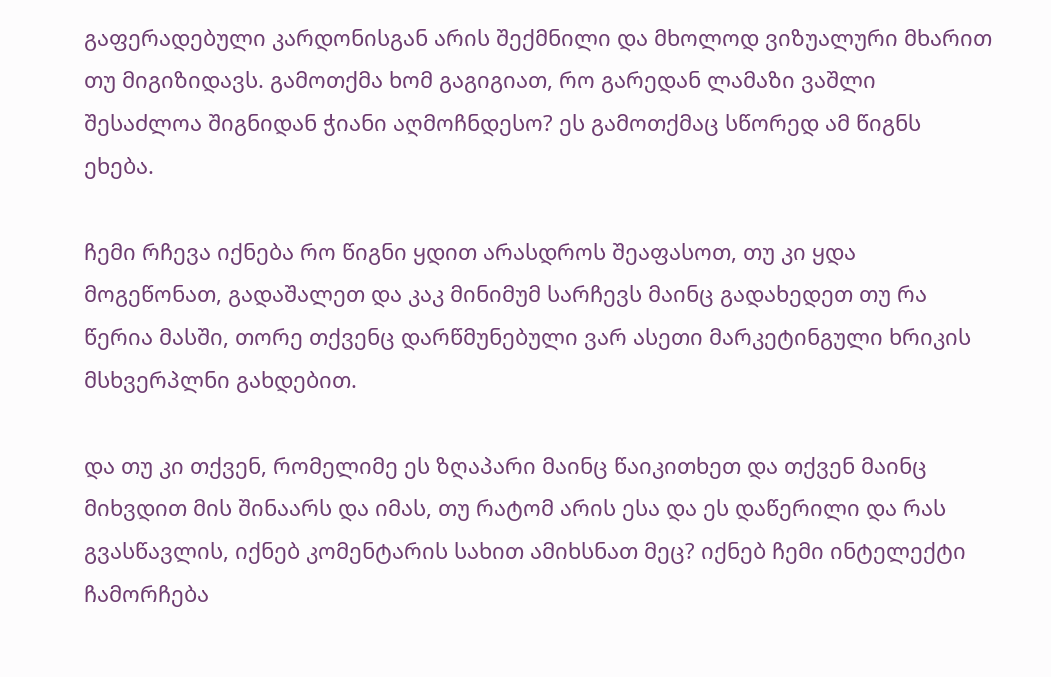გაფერადებული კარდონისგან არის შექმნილი და მხოლოდ ვიზუალური მხარით თუ მიგიზიდავს. გამოთქმა ხომ გაგიგიათ, რო გარედან ლამაზი ვაშლი შესაძლოა შიგნიდან ჭიანი აღმოჩნდესო? ეს გამოთქმაც სწორედ ამ წიგნს ეხება.

ჩემი რჩევა იქნება რო წიგნი ყდით არასდროს შეაფასოთ, თუ კი ყდა მოგეწონათ, გადაშალეთ და კაკ მინიმუმ სარჩევს მაინც გადახედეთ თუ რა წერია მასში, თორე თქვენც დარწმუნებული ვარ ასეთი მარკეტინგული ხრიკის მსხვერპლნი გახდებით.

და თუ კი თქვენ, რომელიმე ეს ზღაპარი მაინც წაიკითხეთ და თქვენ მაინც მიხვდით მის შინაარს და იმას, თუ რატომ არის ესა და ეს დაწერილი და რას გვასწავლის, იქნებ კომენტარის სახით ამიხსნათ მეც? იქნებ ჩემი ინტელექტი ჩამორჩება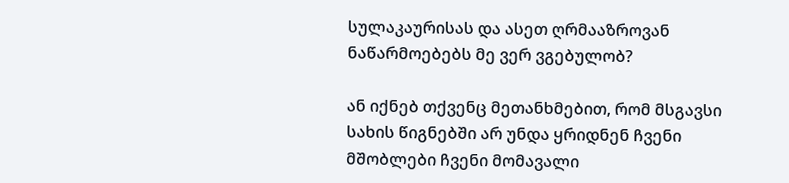სულაკაურისას და ასეთ ღრმააზროვან ნაწარმოებებს მე ვერ ვგებულობ?

ან იქნებ თქვენც მეთანხმებით, რომ მსგავსი სახის წიგნებში არ უნდა ყრიდნენ ჩვენი მშობლები ჩვენი მომავალი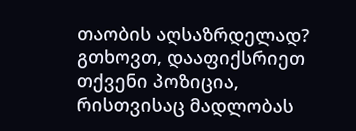თაობის აღსაზრდელად? გთხოვთ, დააფიქსრიეთ თქვენი პოზიცია, რისთვისაც მადლობას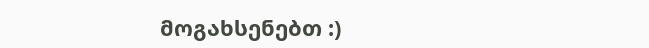მოგახსენებთ :)